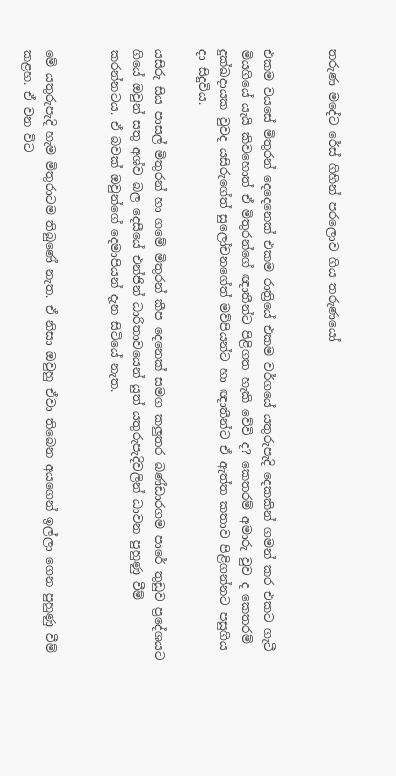තරුණ මදේට රේස් ගිහින් පරලොව ගිය තරුණයෝ


එකම වයසේ මිතුරන් දෙදෙනෙක් එකම රාත්‍රියේ එකම වර්ගයේ යතුරුපැදි දෙකකින් ගමන් කර එකට ගැටී මියගියේ යැයි කිවහොත් ඒ මිතුරන්ගේ ඥාතීන්ට පිළිගත හැකි වේවි ද? කෙතරම් අමාරු වුව ද කෙතරම් දුක්ඛදායක වුවද යසිරුගේත් සුලෝචනගේත් මව්පියන්ට හා ඥාතීන්ට ඒ ඇත්ත කතාව පිළිගන්නට පසුගිය දා සිදුවිය.

යසිරු සිය පාසල් මිතුරන් හා ගමේ මිතුරන් කීප දෙනෙක් සමග කලුතර බණ්ඩාරගම පාරේ තුඩුව ප්‍රදේශයට ගියේ ඔවුන් සතු අශ්ව බල දෙසීයේ එන්ජින් ධාරිතාවයෙන් යුත් යතුරුපැදිවලින් ධාවන පුහුණු වීම් කරන්නටය. ඒ බවක් ඔවුන්ගේ දෙමාපියන් දැන සිටියේ නැත.


මේ යතුරුපැදි හැම මිතුරාටම තිබුණේ නැත. ඒ නිසා ඔවුහු ඒවා තිබෙන අයගෙන් ඉල්ලා ගෙන පුහුණු වීම් කළහ. ඒ වන විට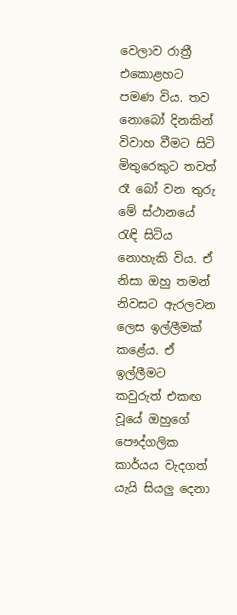වෙලාව රාත්‍රී එකොළහට පමණ විය. තව නොබෝ දිනකින් විවාහ වීමට සිටි මිතුරෙකුට තවත් රෑ බෝ වන තුරු මේ ස්ථානයේ රැඳි සිටිය නොහැකි විය. ඒ නිසා ඔහු තමන් නිවසට ඇරලවන ලෙස ඉල්ලීමක් කළේය. ඒ ඉල්ලීමට කවුරුත් එකඟ වූයේ ඔහුගේ පෞද්ගලික කාර්යය වැදගත් යැයි සියලු දෙනා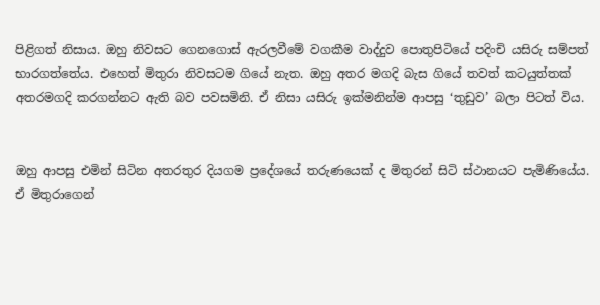පිළිගත් නිසාය. ඔහු නිවසට ගෙනගොස් ඇරලවීමේ වගකීම වාද්දුව පොතුපිටියේ පදිංචි යසිරු සම්පත් භාරගත්තේය. එහෙත් මිතුරා නිවසටම ගියේ නැත. ඔහු අතර මගදි බැස ගියේ තවත් කටයුත්තක් අතරමගදි කරගන්නට ඇති බව පවසමිනි. ඒ නිසා යසිරු ඉක්මනින්ම ආපසු ‘තුඩුව’ බලා පිටත් විය.


ඔහු ආපසු එමින් සිටින අතරතුර දියගම ප්‍රදේශයේ තරුණයෙක් ද මිතුරන් සිටි ස්ථානයට පැමිණියේය. ඒ මිතුරාගෙන්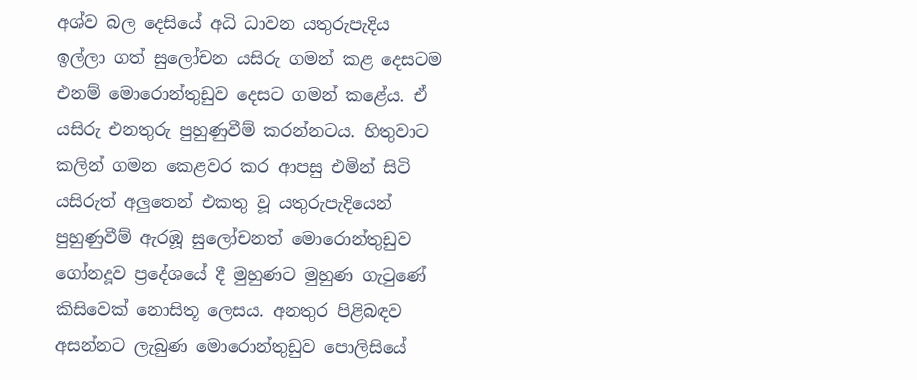අශ්ව බල දෙසියේ අධි ධාවන යතුරුපැදිය ඉල්ලා ගත් සුලෝචන යසිරු ගමන් කළ දෙසටම එනම් මොරොන්තුඩුව දෙසට ගමන් කළේය. ඒ යසිරු එනතුරු පුහුණුවීම් කරන්නටය. හිතුවාට කලින් ගමන කෙළවර කර ආපසු එමින් සිටි යසිරුත් අලුතෙන් එකතු වූ යතුරුපැදියෙන් පුහුණුවීම් ඇරඹූ සුලෝචනත් මොරොන්තුඩුව ගෝනදූව ප්‍රදේශයේ දී මුහුණට මුහුණ ගැටුණේ කිසිවෙක් නොසිතූ ලෙසය. අනතුර පිළිබඳව අසන්නට ලැබුණ මොරොන්තුඩුව පොලිසියේ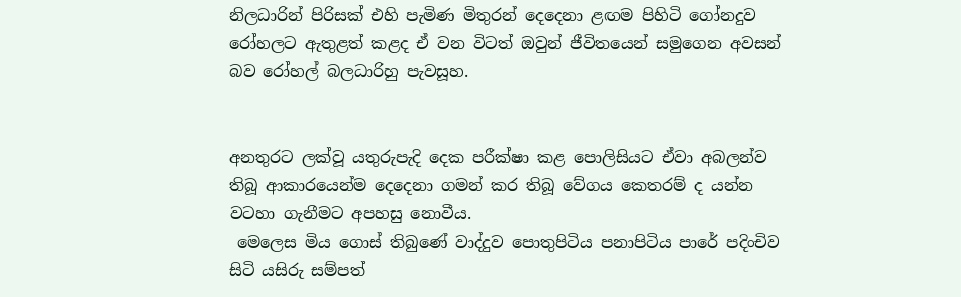නිලධාරින් පිරිසක් එහි පැමිණ මිතුරන් දෙදෙනා ළඟම පිහිටි ගෝනදුව රෝහලට ඇතුළත් කළද ඒ වන විටත් ඔවුන් ජීවිතයෙන් සමුගෙන අවසන් බව රෝහල් බලධාරිහු පැවසූහ.


අනතුරට ලක්වූ යතුරුපැදි දෙක පරීක්ෂා කළ පොලිසියට ඒවා අබලන්ව තිබූ ආකාරයෙන්ම දෙදෙනා ගමන් කර තිබූ වේගය කෙතරම් ද යන්න වටහා ගැනීමට අපහසු නොවීය.
 මෙලෙස මිය ගොස් තිබුණේ වාද්දුව පොතුපිටිය පනාපිටිය පාරේ පදිංචිව සිටි යසිරු සම්පත්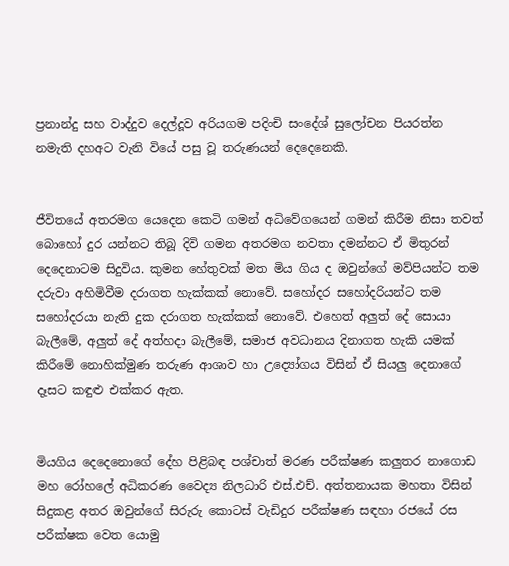ප්‍රනාන්දු සහ වාද්දුව දෙල්දූව අරියගම පදිංචි සංදේශ් සුලෝචන පියරත්න නමැති දහඅට වැනි වියේ පසු වූ තරුණයන් දෙදෙනෙකි.


ජීවිතයේ අතරමග යෙදෙන කෙටි ගමන් අධිවේගයෙන් ගමන් කිරීම නිසා තවත් බොහෝ දුර යන්නට තිබූ දිවි ගමන අතරමග නවතා දමන්නට ඒ මිතුරන් දෙදෙනාටම සිදුවිය. කුමන හේතුවක් මත මිය ගිය ද ඔවුන්ගේ මව්පියන්ට තම දරුවා අහිමිවීම දරාගත හැක්කක් නොවේ. සහෝදර සහෝදරියන්ට තම සහෝදරයා නැති දුක දරාගත හැක්කක් නොවේ. එහෙත් අලුත් දේ සොයා බැලීමේ, අලුත් දේ අත්හදා බැලීමේ, සමාජ අවධානය දිනාගත හැකි යමක් කිරීමේ නොහික්මුණ තරුණ ආශාව හා උද්‍යෝගය විසින් ඒ සියලු දෙනාගේ දෑසට කඳුළු එක්කර ඇත.


මියගිය දෙදෙනොගේ දේහ පිළිබඳ පශ්චාත් මරණ පරීක්ෂණ කලුතර නාගොඩ මහ රෝහලේ අධිකරණ වෛද්‍ය නිලධාරි එස්.එච්. අත්තනායක මහතා විසින් සිදුකළ අතර ඔවුන්ගේ සිරුරු කොටස් වැඩිදුර පරීක්ෂණ සඳහා රජයේ රස පරීක්ෂක වෙත යොමු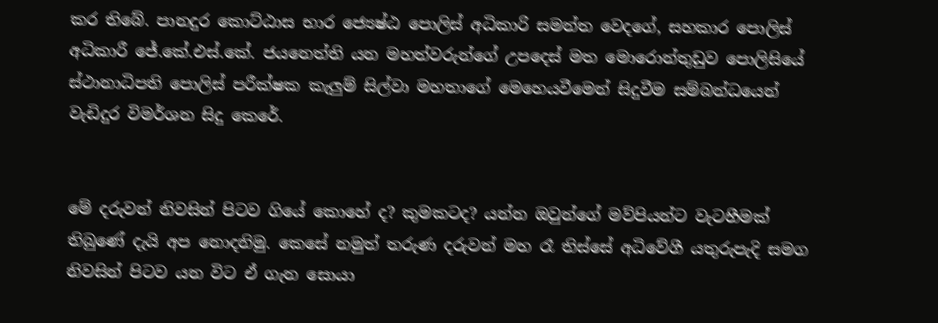කර තිබේ. පානදුර කොට්ඨාස භාර ජ්‍යෙෂ්ඨ පොලිස් අධිකාරි සමන්ත වෙදගේ, සහකාර පොලිස් අධිකාරී ජේ.කේ.එස්.කේ. ජයනෙත්ති යන මහත්වරුන්ගේ උපදෙස් මත මොරොන්තුඩුව පොලිසියේ ස්ථානාධිපති පොලිස් පරීක්ෂක කැලුම් සිල්වා මහතාගේ මෙහෙයවීමෙන් සිදුවීම සම්බන්ධයෙන් වැඩිදුර විමර්ශන සිදු කෙරේ.


මේ දරුවන් නිවසින් පිටව ගියේ කොහේ ද? කුමකටද? යන්න ඔවුන්ගේ මව්පියන්ට වැටහීමක් තිබුණේ දැයි අප නොදනිමු. කෙසේ නමුත් තරුණ දරුවන් මහ රෑ තිස්සේ අධිවේගී යතුරුපැදි සමග නිවසින් පිටව යන විට ඒ ගැන සොයා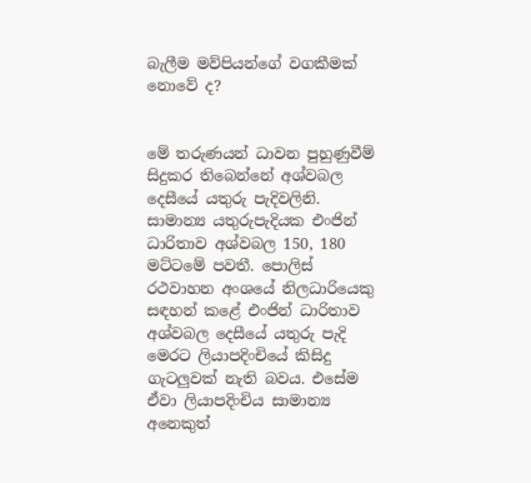බැලීම මව්පියන්ගේ වගකීමක් නොවේ ද?


මේ තරුණයන් ධාවන පුහුණුවීම් සිදුකර තිබෙන්නේ අශ්වබල දෙසීයේ යතුරු පැදිවලිනි. සාමාන්‍ය යතුරුපැදියක එංජින් ධාරිතාව අශ්වබල 150, 180 මට්ටමේ පවතී. පොලිස් රථවාහන අංශයේ නිලධාරියෙකු සඳහන් කළේ එංජින් ධාරිතාව අශ්වබල දෙසීයේ යතුරු පැදි මෙරට ලියාපදිංචියේ කිසිදු ගැටලුවක් නැති බවය. එසේම ඒවා ලියාපදිංචිය සාමාන්‍ය අනෙකුත්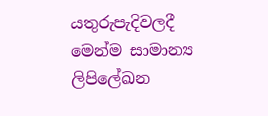යතුරුපැදිවලදී මෙන්ම සාමාන්‍ය ලිපිලේඛන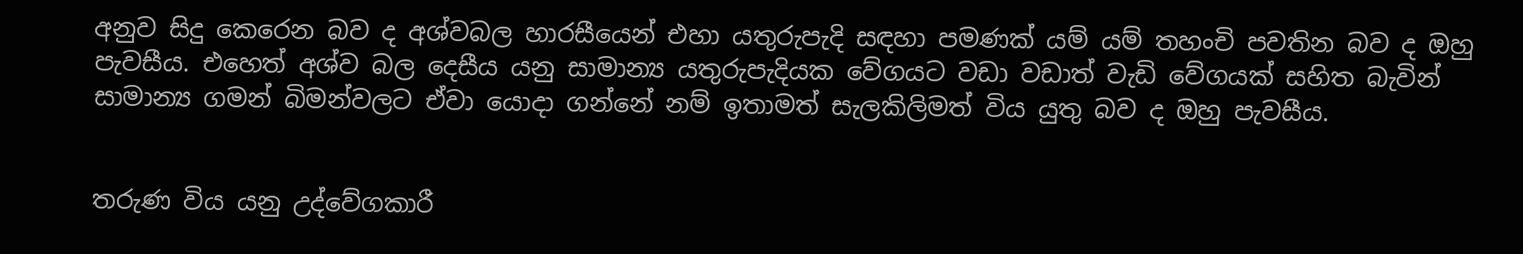අනුව සිදු කෙරෙන බව ද අශ්වබල හාරසීයෙන් එහා යතුරුපැදි සඳහා පමණක් යම් යම් තහංචි පවතින බව ද ඔහු පැවසීය. එහෙත් අශ්ව බල දෙසීය යනු සාමාන්‍ය යතුරුපැදියක වේගයට වඩා වඩාත් වැඩි වේගයක් සහිත බැවින් සාමාන්‍ය ගමන් බිමන්වලට ඒවා යොදා ගන්නේ නම් ඉතාමත් සැලකිලිමත් විය යුතු බව ද ඔහු පැවසීය.


තරුණ විය යනු උද්වේගකාරී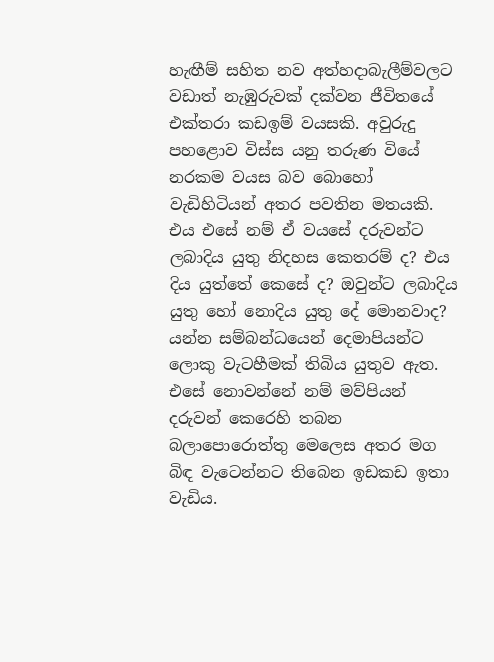හැඟීම් සහිත නව අත්හදාබැලීම්වලට වඩාත් නැඹුරුවක් දක්වන ජීවිතයේ එක්තරා කඩඉම් වයසකි. අවුරුදු පහළොව විස්ස යනු තරුණ වියේ නරකම වයස බව බොහෝ වැඩිහිටියන් අතර පවතින මතයකි. එය එසේ නම් ඒ වයසේ දරුවන්ට ලබාදිය යුතු නිදහස කෙතරම් ද? එය දිය යුත්තේ කෙසේ ද? ඔවුන්ට ලබාදිය යුතු හෝ නොදිය යුතු දේ මොනවාද? යන්න සම්බන්ධයෙන් දෙමාපියන්ට ලොකු වැටහීමක් තිබිය යුතුව ඇත. එසේ නොවන්නේ නම් මව්පියන් දරුවන් කෙරෙහි තබන බලාපොරොත්තු මෙලෙස අතර මග බිඳ වැටෙන්නට තිබෙන ඉඩකඩ ඉතා වැඩිය.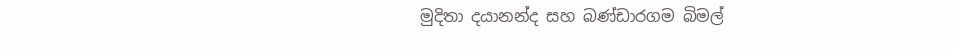මුදිතා දයානන්ද සහ බණ්ඩාරගම බිමල්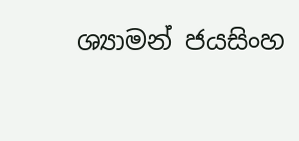ශ්‍යාමන් ජයසිංහ